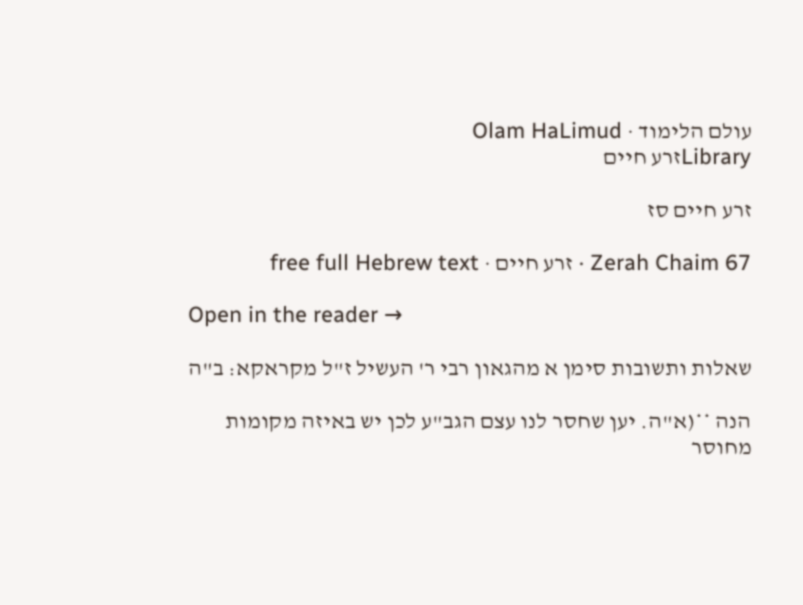עולם הלימוד · Olam HaLimud
Libraryזרע חיים

זרע חיים סז

Zerah Chaim 67 · זרע חיים · free full Hebrew text

Open in the reader →

שאלות ותשובות סימן א מהגאון רבי ר' העשיל ז"ל מקראקא: ב"ה

הנה **(א"ה. יען שחסר לנו עצם הגב"ע לכן יש באיזה מקומות מחוסר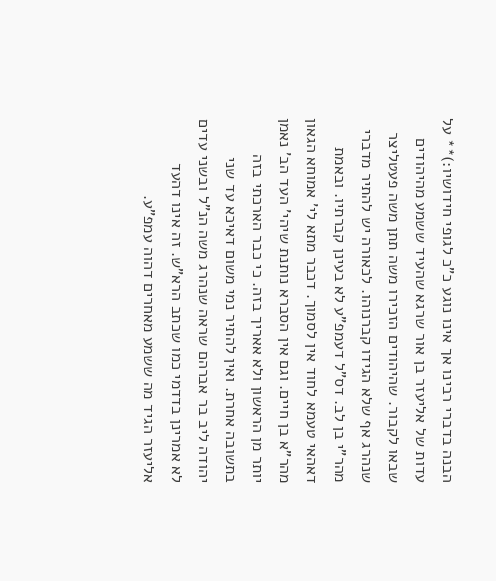הבנה בדברי רבינו אך אינו נוגע כ"כ לגופי חידושיו:)** על עדות של אליעזר בן אור שרגא שהעיד ששמע מהיהודים שבאו לקבור. שהיהודים הזכירו משה תתן משה פעטליצר שנהרג אף שלא הגידו קברנוהו. לכאורה יש להתיר מדברי מהר"י בן לב. דס"ל דעמפ"ע לא בעינן קברתיו. ובאמת דאהאי טעמא לחוד אין לסמוך. דכבר מתא לי' אמוחא הגאון מהר"א בן חיים. וגם אין הסברא נותנת שיהי' העד הב' נאמן יותר מן הראשון ולא אאריך בזה. כי כבר הארכתי בזה בתשובה אחרת. ואין להתיר נמי משום דאיכא עד שני יהודה ליב בר אברהם שראה שנהרג משה הנ"ל ובשני עדים לא אמרינן בדדמי כמו שכתב הרא"ש. זה אינו דהעד אליעזר הגיד מה ששמע מאחרים דהוה עמפ"ע.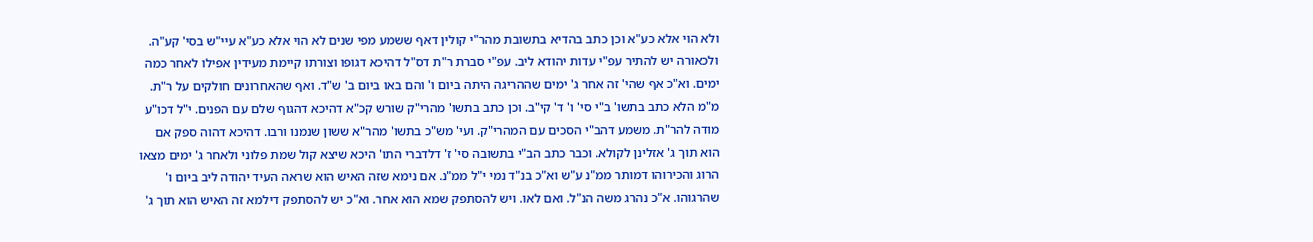ולא הוי אלא כע"א וכן כתב בהדיא בתשובת מהר"י קולין דאף ששמע מפי שנים לא הוי אלא כע"א עיי"ש בסי' קע"ה. ולכאורה יש להתיר עפ"י עדות יהודא ליב. עפ"י סברת ר"ת דס"ל דהיכא דגופו וצורתו קיימת מעידין אפילו לאחר כמה ימים. וא"כ אף שהי' זה אחר ג' ימים שההריגה היתה ביום ו' והם באו ביום ב' ש"ד. ואף שהאחרונים חולקים על ר"ת. מ"מ הלא כתב בתשו' ב"י סי' ו' ד' קי"ב. וכן כתב בתשו' מהרי"ק שורש קכ"א דהיכא דהגוף שלם עם הפנים. י"ל דכו"ע מודה להר"ת. משמע דהב"י הסכים עם המהרי"ק. ועי' מש"כ בתשו' מהר"א ששון שנמנו ורבו. דהיכא דהוה ספק אם הוא תוך ג' אזלינן לקולא. וכבר כתב הב"י בתשובה סי' ז' דלדברי התו' היכא שיצא קול שמת פלוני ולאחר ג' ימים מצאו הרוג והכירוהו דמותר ממ"נ ע"ש וא"כ בנ"ד נמי י"ל ממ"נ. אם נימא שזה האיש הוא שראה העיד יהודה ליב ביום ו' שהרגוהו. א"כ נהרג משה הנ"ל. ואם לאו. ויש להסתפק שמא הוא אחר. וא"כ יש להסתפק דילמא זה האיש הוא תוך ג'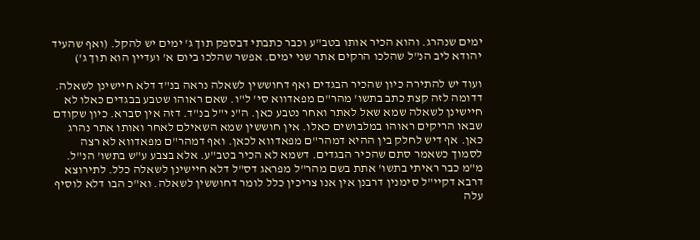ימים שנהרג. והוא הכיר אותו בטב"ע וכבר כתבתי דבספק תוך ג' ימים יש להקל. (ואף שהעיד יהודא ליב הנ"ל שהלכו הרקים אתר שני ימים. אפשר שהלכו ביום א' ועדיין הוא תוך ג')

ועוד יש להתירה כיון שהכיר הבגדים ואף דחוששין לשאלה נראה בנ"ד דלא חיישינן לשאלה. דדומה לזה קצת כתב בתשו' מהר"ם מפאדווא סי' ל"ו. שאם ראוהו שטבע בבגדים כאלו לא חיישינן לשאלה שמא שאל לאתר ואחר נטבע כאן. ה"נ י"ל בנ"ד. דזה אין סברא. כיון שקודם שבאו הריקים ראוהו במלבושים כאלו. אין חוששין שמא השאילם לאחר ואותו אתר נהרג כאן. אף דיש לחלק בין ההיא דמהר"ם מפאדווא לכאן. ואף דמהר"ם מפאדווא לא רצה לסמוך כשאמר סתם שהכיר הבגדים. דשמא לא הכיר בטב"ע. אלא בצבע ע"ש בתשו' הנ"ל. מ"מ כבר ראיתי בתשו' אתת בשם מהר"ל מפראג דס"ל דלא חיישינן לשאלה כלל. לתירוצא דרבא דקיי"ל סימנין דרבנן אין אנו צריכין כלל לומר דחוששין לשאלה. וא"כ הבו דלא לוסיף עלה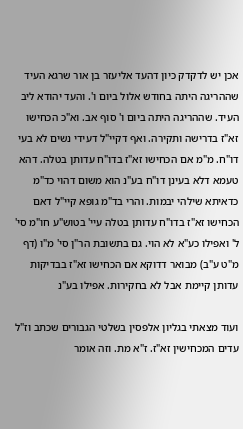אכן יש לדקדק כיון דהעד אליעזר בן אור שרגא העיד שההריגה היתה בחודש אלול ביום ו'. והעד יהודא ליב העיד. שההריגה היתה ביום ו' סוף אב. וא"כ הכחישו זא"ז בדרישה ותקירה. ואף דקיי"ל דעידי נשים לא בעי דו"ח. מ"מ אם הכחישו זא"ז בדו"ח עדותן בטלה. דהא טעמא דלא בעינן דו"ח בע"נ הוא משום דהוי כד"מ כדאיתא שילהי יבמות. והרי בד"מ גופא קיי"ל דאם הכחישו זא"ז בדו"ח עדותן בטלה עיי' בטוש"ע חו"מ סי' ל' ואפילו כע"א לא הוי. גם בתשובת הר"ן סי' מ"ו (דף מ"ט ע"ב) מבואר דדוקא אם הכחישו זא"ז בבדיקות עדותן קיימת אבל לא בחקירות. אפילו בע"נ

ועוד מצאתי בגליון אלפסין בשלטי הגבורים שכתב וז"ל עדים המכחישין זא"ז. ז"א מת. וזה אומר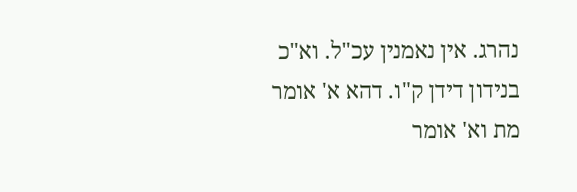נהרג. אין נאמנין עכ"ל. וא"כ בנידון דידן ק"ו. דהא א' אומר מת וא' אומר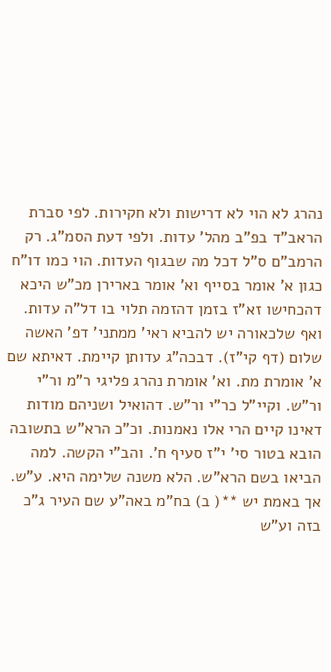נהרג לא הוי לא דרישות ולא חקירות. לפי סברת הראב"ד בפ"ב מהל' עדות. ולפי דעת הסמ"ג. רק הרמב"ם ס"ל דכל מה שבגוף העדות. הוי כמו דו"ח כגון א' אומר בסייף וא' אומר בארירן מכ"ש היכא דהכחישו זא"ז בזמן דהזמה תלוי בו דל"ה עדות. ואף שלכאורה יש להביא ראי' ממתני' דפ' האשה שלום (דף קי"ז). דבכה"ג עדותן קיימת. דאיתא שם א' אומרת מת. וא' אומרת נהרג פליגי ר"מ ור"י ור"ש. וקיי"ל כר"י ור"ש. דהואיל ושניהם מודות דאינו קיים הרי אלו נאמנות. וכ"כ הרא"ש בתשובה הובא בטור סי' י"ז סעיף ח'. והב"י הקשה. למה הביאו בשם הרא"ש. הלא משנה שלימה היא. ע"ש. אך באמת יש **( ב) בח"מ באה"ע שם העיר ג"כ בזה וע"ש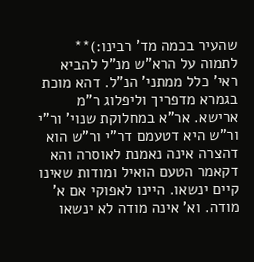שהעיר בכמה מד' רבינו:)** לתמוה על הרא"ש מנ"ל להביא ראי' כלל ממתני' הנ"ל. דהא מוכת בגמרא מדפריך וליפלוג ר"מ ארישא. אר"א במחלוקת שנוי' ור"י ור"ש היא דטעמם דר"י ור"ש הוא דהצרה אינה נאמנת לאוסרה והא דקאמר הטעם הואיל ומודות שאינו קיים ינשאו. היינו לאפוקי אם א' מודה. וא' אינה מודה לא ינשאו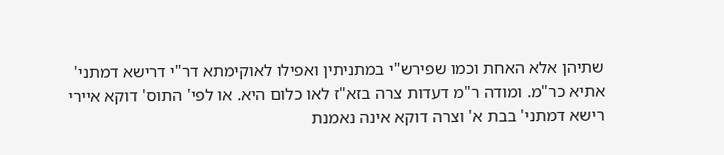שתיהן אלא האחת וכמו שפירש"י במתניתין ואפילו לאוקימתא דר"י דרישא דמתני' אתיא כר"מ. ומודה ר"מ דעדות צרה בזא"ז לאו כלום היא. או לפי' התוס' דוקא איירי רישא דמתני' בבת א' וצרה דוקא אינה נאמנת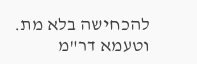להכחישה בלא מת. וטעמא דר"מ